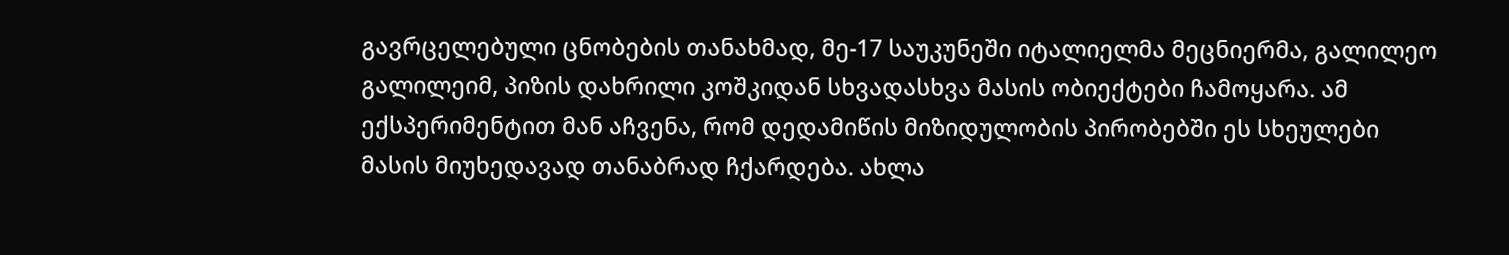გავრცელებული ცნობების თანახმად, მე-17 საუკუნეში იტალიელმა მეცნიერმა, გალილეო გალილეიმ, პიზის დახრილი კოშკიდან სხვადასხვა მასის ობიექტები ჩამოყარა. ამ ექსპერიმენტით მან აჩვენა, რომ დედამიწის მიზიდულობის პირობებში ეს სხეულები მასის მიუხედავად თანაბრად ჩქარდება. ახლა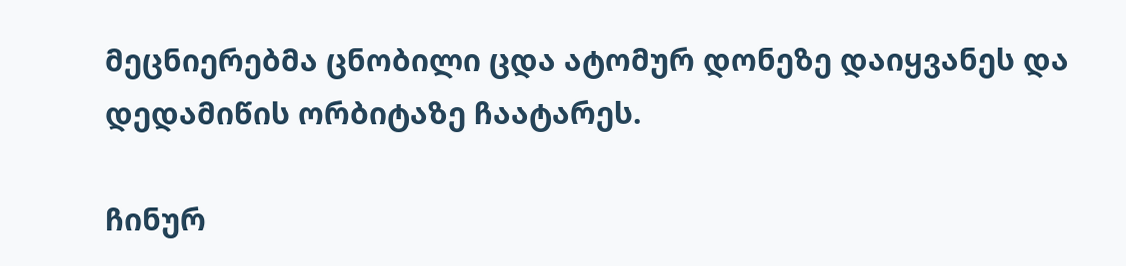მეცნიერებმა ცნობილი ცდა ატომურ დონეზე დაიყვანეს და დედამიწის ორბიტაზე ჩაატარეს.

ჩინურ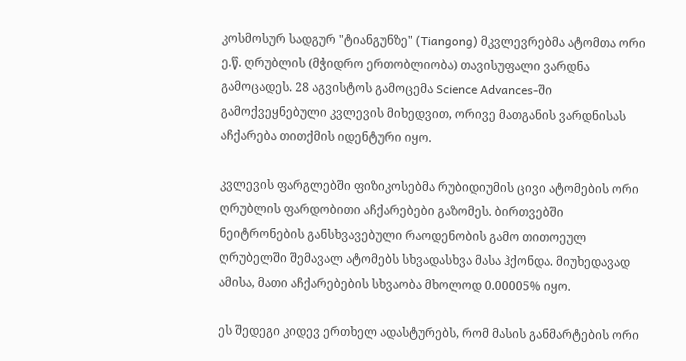კოსმოსურ სადგურ "ტიანგუნზე" (Tiangong) მკვლევრებმა ატომთა ორი ე.წ. ღრუბლის (მჭიდრო ერთობლიობა) თავისუფალი ვარდნა გამოცადეს. 28 აგვისტოს გამოცემა Science Advances-ში გამოქვეყნებული კვლევის მიხედვით, ორივე მათგანის ვარდნისას აჩქარება თითქმის იდენტური იყო.

კვლევის ფარგლებში ფიზიკოსებმა რუბიდიუმის ცივი ატომების ორი ღრუბლის ფარდობითი აჩქარებები გაზომეს. ბირთვებში ნეიტრონების განსხვავებული რაოდენობის გამო თითოეულ ღრუბელში შემავალ ატომებს სხვადასხვა მასა ჰქონდა. მიუხედავად ამისა, მათი აჩქარებების სხვაობა მხოლოდ 0.00005% იყო.

ეს შედეგი კიდევ ერთხელ ადასტურებს, რომ მასის განმარტების ორი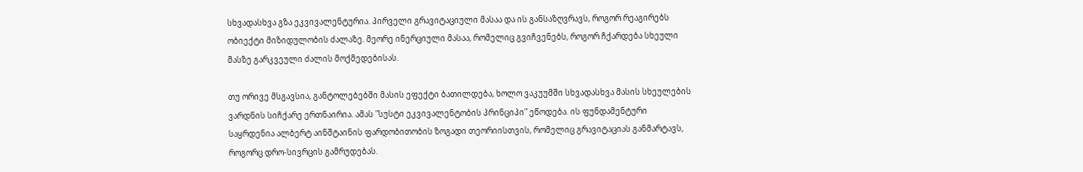სხვადასხვა გზა ეკვივალენტურია. პირველი გრავიტაციული მასაა და ის განსაზღვრავს, როგორ რეაგირებს ობიექტი მიზიდულობის ძალაზე. მეორე ინერციული მასაა, რომელიც გვიჩვენებს, როგორ ჩქარდება სხეული მასზე გარკვეული ძალის მოქმედებისას.

თუ ორივე მსგავსია, განტოლებებში მასის ეფექტი ბათილდება, ხოლო ვაკუუმში სხვადასხვა მასის სხეულების ვარდნის სიჩქარე ერთნაირია. ამას "სუსტი ეკვივალენტობის პრინციპი" ეწოდება. ის ფუნდამენტური საყრდენია ალბერტ აინშტაინის ფარდობითობის ზოგადი თეორიისთვის, რომელიც გრავიტაციას განმარტავს, როგორც დრო-სივრცის გამრუდებას.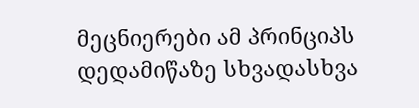მეცნიერები ამ პრინციპს დედამიწაზე სხვადასხვა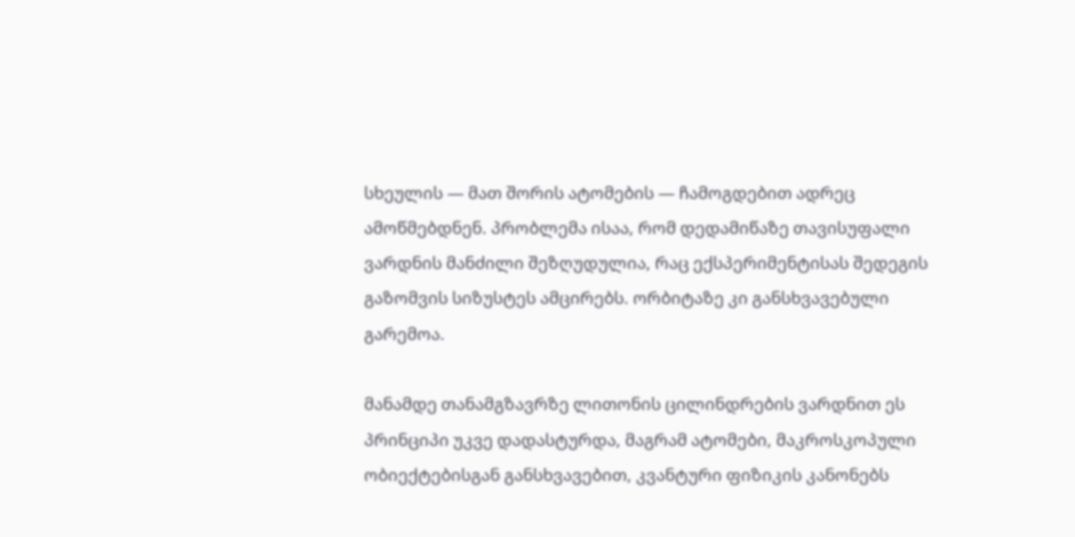სხეულის — მათ შორის ატომების — ჩამოგდებით ადრეც ამოწმებდნენ. პრობლემა ისაა, რომ დედამიწაზე თავისუფალი ვარდნის მანძილი შეზღუდულია, რაც ექსპერიმენტისას შედეგის გაზომვის სიზუსტეს ამცირებს. ორბიტაზე კი განსხვავებული გარემოა.

მანამდე თანამგზავრზე ლითონის ცილინდრების ვარდნით ეს პრინციპი უკვე დადასტურდა, მაგრამ ატომები, მაკროსკოპული ობიექტებისგან განსხვავებით, კვანტური ფიზიკის კანონებს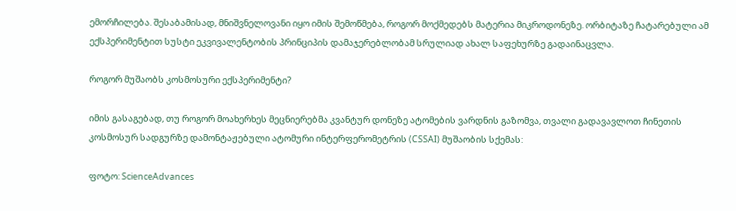ემორჩილება. შესაბამისად, მნიშვნელოვანი იყო იმის შემოწმება, როგორ მოქმედებს მატერია მიკროდონეზე. ორბიტაზე ჩატარებული ამ ექსპერიმენტით სუსტი ეკვივალენტობის პრინციპის დამაჯერებლობამ სრულიად ახალ საფეხურზე გადაინაცვლა.

როგორ მუშაობს კოსმოსური ექსპერიმენტი?

იმის გასაგებად, თუ როგორ მოახერხეს მეცნიერებმა კვანტურ დონეზე ატომების ვარდნის გაზომვა, თვალი გადავავლოთ ჩინეთის კოსმოსურ სადგურზე დამონტაჟებული ატომური ინტერფერომეტრის (CSSAI) მუშაობის სქემას:

ფოტო: ScienceAdvances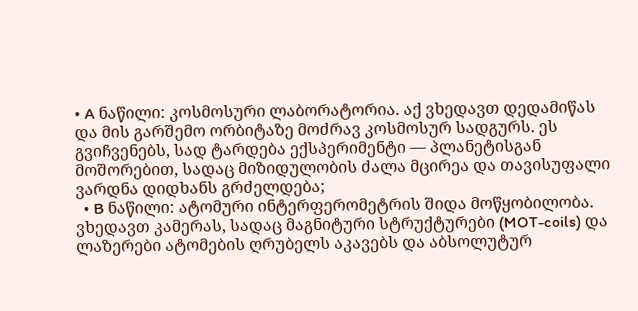• A ნაწილი: კოსმოსური ლაბორატორია. აქ ვხედავთ დედამიწას და მის გარშემო ორბიტაზე მოძრავ კოსმოსურ სადგურს. ეს გვიჩვენებს, სად ტარდება ექსპერიმენტი — პლანეტისგან მოშორებით, სადაც მიზიდულობის ძალა მცირეა და თავისუფალი ვარდნა დიდხანს გრძელდება;
  • B ნაწილი: ატომური ინტერფერომეტრის შიდა მოწყობილობა. ვხედავთ კამერას, სადაც მაგნიტური სტრუქტურები (MOT-coils) და ლაზერები ატომების ღრუბელს აკავებს და აბსოლუტურ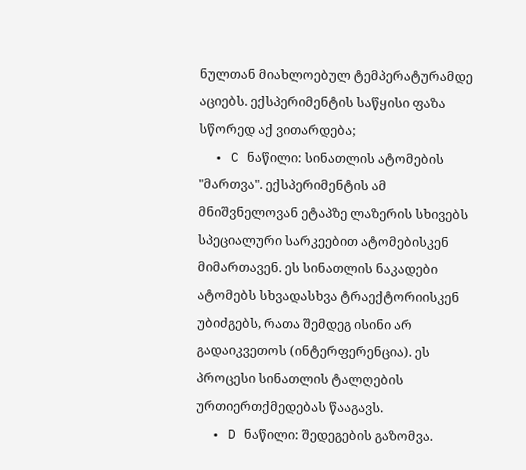ნულთან მიახლოებულ ტემპერატურამდე აციებს. ექსპერიმენტის საწყისი ფაზა სწორედ აქ ვითარდება;
  • C ნაწილი: სინათლის ატომების "მართვა". ექსპერიმენტის ამ მნიშვნელოვან ეტაპზე ლაზერის სხივებს სპეციალური სარკეებით ატომებისკენ მიმართავენ. ეს სინათლის ნაკადები ატომებს სხვადასხვა ტრაექტორიისკენ უბიძგებს, რათა შემდეგ ისინი არ გადაიკვეთოს (ინტერფერენცია). ეს პროცესი სინათლის ტალღების ურთიერთქმედებას წააგავს.
  • D ნაწილი: შედეგების გაზომვა.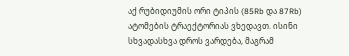აქ რუბიდიუმის ორი ტიპის (85Rb და 87Rb) ატომების ტრაექტორიას ვხედავთ. ისინი სხვადასხვა დროს ვარდება, მაგრამ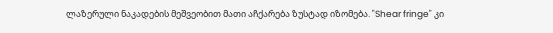ლაზერული ნაკადების მეშვეობით მათი აჩქარება ზუსტად იზომება. "Shear fringe" კი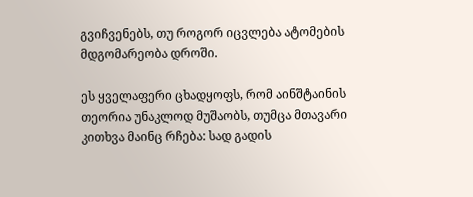გვიჩვენებს, თუ როგორ იცვლება ატომების მდგომარეობა დროში.

ეს ყველაფერი ცხადყოფს, რომ აინშტაინის თეორია უნაკლოდ მუშაობს, თუმცა მთავარი კითხვა მაინც რჩება: სად გადის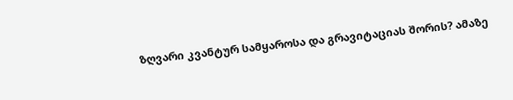ზღვარი კვანტურ სამყაროსა და გრავიტაციას შორის? ამაზე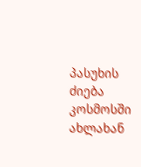პასუხის ძიება კოსმოსში ახლახან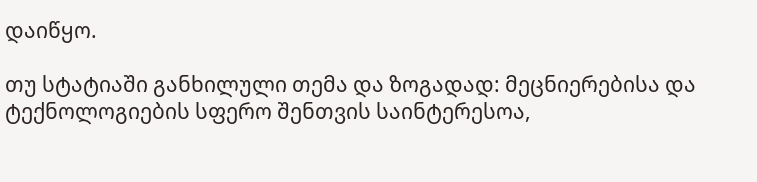დაიწყო.

თუ სტატიაში განხილული თემა და ზოგადად: მეცნიერებისა და ტექნოლოგიების სფერო შენთვის საინტერესოა,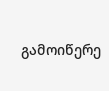გამოიწერე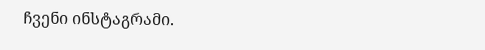ჩვენი ინსტაგრამი.